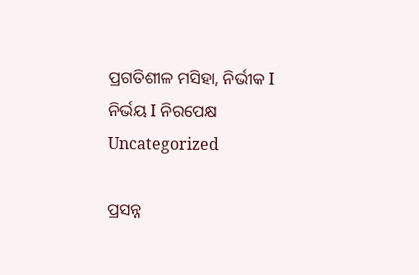ପ୍ରଗତିଶୀଳ ମସିହା, ନିର୍ଭୀକ I ନିର୍ଭୟ I ନିରପେକ୍ଷ
Uncategorized

ପ୍ରସନ୍ନ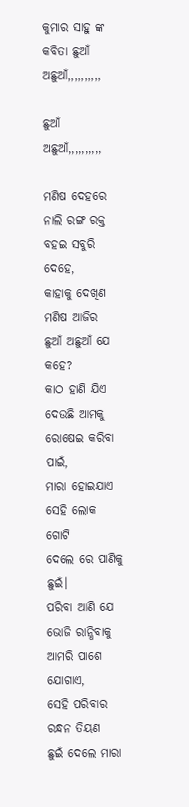କୁମାର ସାହୁ ଙ୍କ କବିତା ଛୁଆଁ ଅଛୁଆଁ,,,,,,,,,,

ଛୁଆଁ ଅଛୁଆଁ,,,,,,,,,,

ମଣିଷ ଦେହରେ
ନାଲି ରଙ୍ଗ ରକ୍ତ
ବହଇ ସବୁରି ଦେହେ,
କାହାକୁ ଦେଖିଣ
ମଣିଷ ଆଜିର
ଛୁଆଁ ଅଛୁଆଁ ଯେ କହେ?
କାଠ ହାଣି ଯିଏ
ଦେଉଛି ଆମକୁ
ରୋଷେଇ କରିବା ପାଇଁ,
ମାରା ହୋଇଯାଏ
ସେହି ଲୋକ ଗୋଟି
ଦେଲେ ରେ ପାଣିକୁ ଛୁଇଁ।
ପରିବା ଆଣି ଯେ
ଭୋଜି ରାନ୍ଧିବାକୁ
ଆମରି ପାଶେ ଯୋଗାଏ,
ସେହି ପରିବାର
ରନ୍ଧନ ତିୟଣ
ଛୁଇଁ ଦେଲେ ମାରା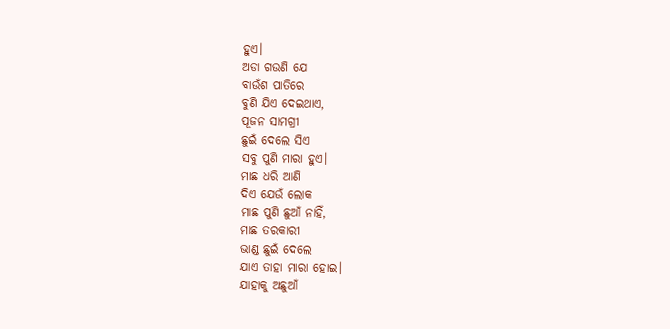ହୁଏ।
ଅଡା ଗଉଣି ଯେ
ବାଉଁଶ ପାତିରେ
ବୁଣି ଯିଏ ଦେଇଥାଏ,
ପୂଜନ ସାମଗ୍ରୀ
ଛୁଇଁ ଦେଲେ ସିଏ
ସବୁ ପୁଣି ମାରା ହୁଏ।
ମାଛ ଧରି ଆଣି
ଦିଏ ଯେଉଁ ଲୋକ
ମାଛ ପୁଣି ଛୁଆଁ ନାହିଁ,
ମାଛ ତରକାରୀ
ଭାଣ୍ଡ ଛୁଇଁ ଦେଲେ
ଯାଏ ତାହା ମାରା ହୋଇ।
ଯାହାକୁ ଅଛୁଆଁ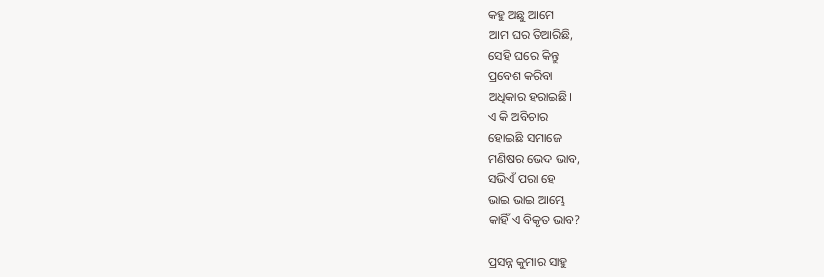କହୁ ଅଛୁ ଆମେ
ଆମ ଘର ତିଆରିଛି,
ସେହି ଘରେ କିନ୍ତୁ
ପ୍ରବେଶ କରିବା
ଅଧିକାର ହରାଇଛି।
ଏ କି ଅବିଚାର
ହୋଇଛି ସମାଜେ
ମଣିଷର ଭେଦ ଭାବ,
ସଭିଏଁ ପରା ହେ
ଭାଇ ଭାଇ ଆମ୍ଭେ
କାହିଁ ଏ ବିକୃତ ଭାବ?

ପ୍ରସନ୍ନ କୁମାର ସାହୁ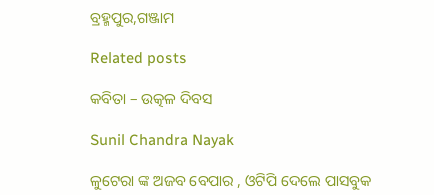ବ୍ରହ୍ମପୁର,ଗଞ୍ଜାମ

Related posts

କବିତା – ଉତ୍କଳ ଦିବସ

Sunil Chandra Nayak

ଳୁଟେରା ଙ୍କ ଅଜବ ବେପାର , ଓଟିପି ଦେଲେ ପାସବୁକ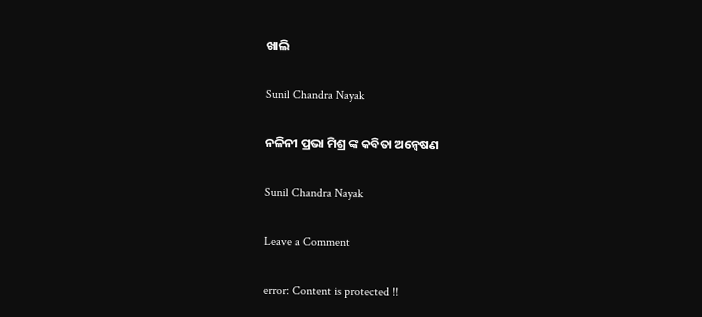ଖାଲି

Sunil Chandra Nayak

ନଳିନୀ ପ୍ରଭା ମିଶ୍ର ଙ୍କ କବିତା ଅନ୍ଵେଷଣ

Sunil Chandra Nayak

Leave a Comment

error: Content is protected !!